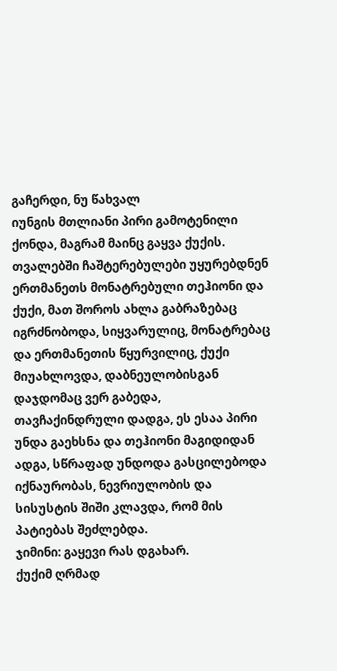გაჩერდი, ნუ წახვალ
იუნგის მთლიანი პირი გამოტენილი ქონდა, მაგრამ მაინც გაყვა ქუქის.
თვალებში ჩაშტერებულები უყურებდნენ ერთმანეთს მონატრებული თეჰიონი და ქუქი, მათ შოროს ახლა გაბრაზებაც იგრძნობოდა, სიყვარულიც, მონატრებაც და ერთმანეთის წყურვილიც, ქუქი მიუახლოვდა, დაბნეულობისგან დაჯდომაც ვერ გაბედა, თავჩაქინდრული დადგა, ეს ესაა პირი უნდა გაეხსნა და თეჰიონი მაგიდიდან ადგა, სწრაფად უნდოდა გასცილებოდა იქნაურობას, ნევრიულობის და სისუსტის შიში კლავდა, რომ მის პატიებას შეძლებდა.
ჯიმინი: გაყევი რას დგახარ.
ქუქიმ ღრმად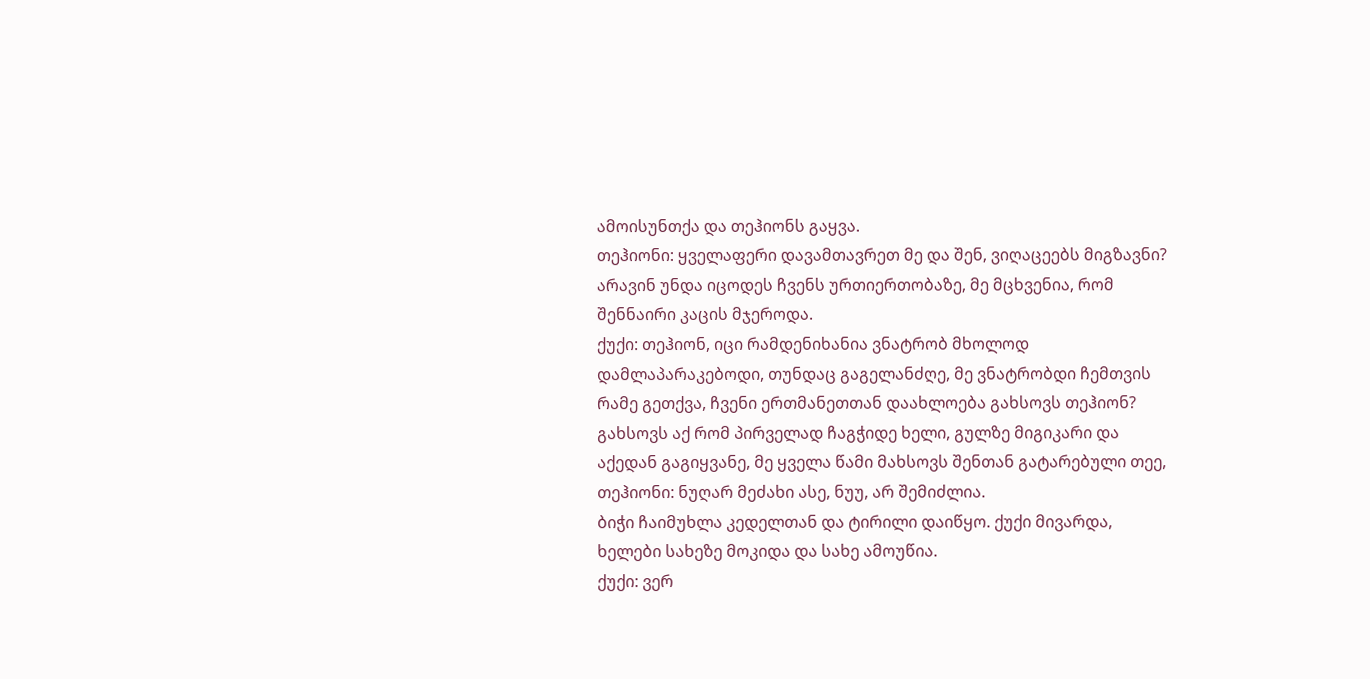ამოისუნთქა და თეჰიონს გაყვა.
თეჰიონი: ყველაფერი დავამთავრეთ მე და შენ, ვიღაცეებს მიგზავნი? არავინ უნდა იცოდეს ჩვენს ურთიერთობაზე, მე მცხვენია, რომ შენნაირი კაცის მჯეროდა.
ქუქი: თეჰიონ, იცი რამდენიხანია ვნატრობ მხოლოდ დამლაპარაკებოდი, თუნდაც გაგელანძღე, მე ვნატრობდი ჩემთვის რამე გეთქვა, ჩვენი ერთმანეთთან დაახლოება გახსოვს თეჰიონ? გახსოვს აქ რომ პირველად ჩაგჭიდე ხელი, გულზე მიგიკარი და აქედან გაგიყვანე, მე ყველა წამი მახსოვს შენთან გატარებული თეე,
თეჰიონი: ნუღარ მეძახი ასე, ნუუ, არ შემიძლია.
ბიჭი ჩაიმუხლა კედელთან და ტირილი დაიწყო. ქუქი მივარდა, ხელები სახეზე მოკიდა და სახე ამოუწია.
ქუქი: ვერ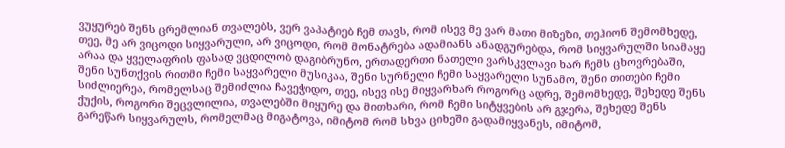ვუყურებ შენს ცრემლიან თვალებს, ვერ ვაპატიებ ჩემ თავს, რომ ისევ მე ვარ მათი მიზეზი, თეჰიონ შემომხედე, თეე, მე არ ვიცოდი სიყვარული, არ ვიცოდი, რომ მონატრება ადამიანს ანადგურებდა, რომ სიყვარულში სიამაყე არაა და ყველაფრის ფასად ვცდილობ დაგიბრუნო, ერთადერთი ნათელი ვარსკვლავი ხარ ჩემს ცხოვრებაში, შენი სუნთქვის რითმი ჩემი საყვარელი მუსიკაა, შენი სურნელი ჩემი საყვარელი სუნამო, შენი თითები ჩემი სიძლიერეა, რომელსაც შემიძლია ჩავეჭიდო, თეე, ისევ ისე მიყვარხარ როგორც ადრე, შემომხედე, შეხედე შენს ქუქის, როგორი შეცვლილია, თვალებში მიყურე და მითხარი, რომ ჩემი სიტყვების არ გჯერა, შეხედე შენს გარეწარ სიყვარულს, რომელმაც მიგატოვა, იმიტომ რომ სხვა ციხეში გადამიყვანეს, იმიტომ,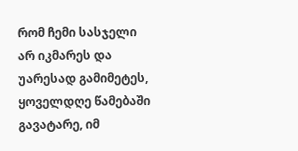რომ ჩემი სასჯელი არ იკმარეს და უარესად გამიმეტეს, ყოველდღე წამებაში გავატარე, იმ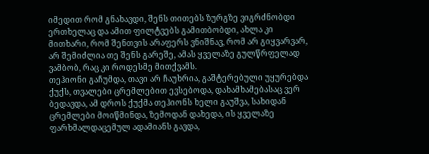იმედით რომ გნახავდი, შენს თითებს ზურგზე ვიგრძნობდი ერთხელაც და ამით ფილტვებს გამითბობდი, ახლა კი მითხარი, რომ შენთვის არაფერს ვნიშნავ, რომ არ გიყვარვარ, არ შემიძლია თე შენს გარეშე, ამას ყველაზე გულწრფელად ვამბობ, რაც კი როდესმე მითქვამს.
თეჰიონი გაჩუმდა, თავი არ ჩაუხრია, გაშტერებული უყურებდა ქუქს, თვალები ცრემლებით ევსებოდა, დახამხამებასაც ვერ ბედავდა, ამ დროს ქუქმა თეჰიონს ხელი გაუშვა, სახიდან ცრემლები მოიწმინდა, ზემოდან დახედა, ის ყველაზე ფარხმალდაცემულ ადამიანს გავდა,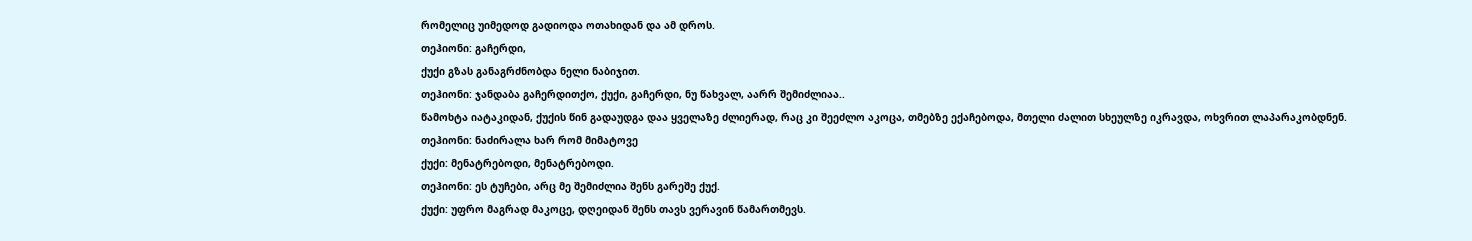რომელიც უიმედოდ გადიოდა ოთახიდან და ამ დროს.
თეჰიონი: გაჩერდი,
ქუქი გზას განაგრძნობდა ნელი ნაბიჯით.
თეჰიონი: ჯანდაბა გაჩერდითქო, ქუქი, გაჩერდი, ნუ წახვალ, აარრ შემიძლიაა..
წამოხტა იატაკიდან, ქუქის წინ გადაუდგა დაა ყველაზე ძლიერად, რაც კი შეეძლო აკოცა, თმებზე ექაჩებოდა, მთელი ძალით სხეულზე იკრავდა, ოხვრით ლაპარაკობდნენ.
თეჰიონი: ნაძირალა ხარ რომ მიმატოვე
ქუქი: მენატრებოდი, მენატრებოდი.
თეჰიონი: ეს ტუჩები, არც მე შემიძლია შენს გარეშე ქუქ.
ქუქი: უფრო მაგრად მაკოცე, დღეიდან შენს თავს ვერავინ წამართმევს.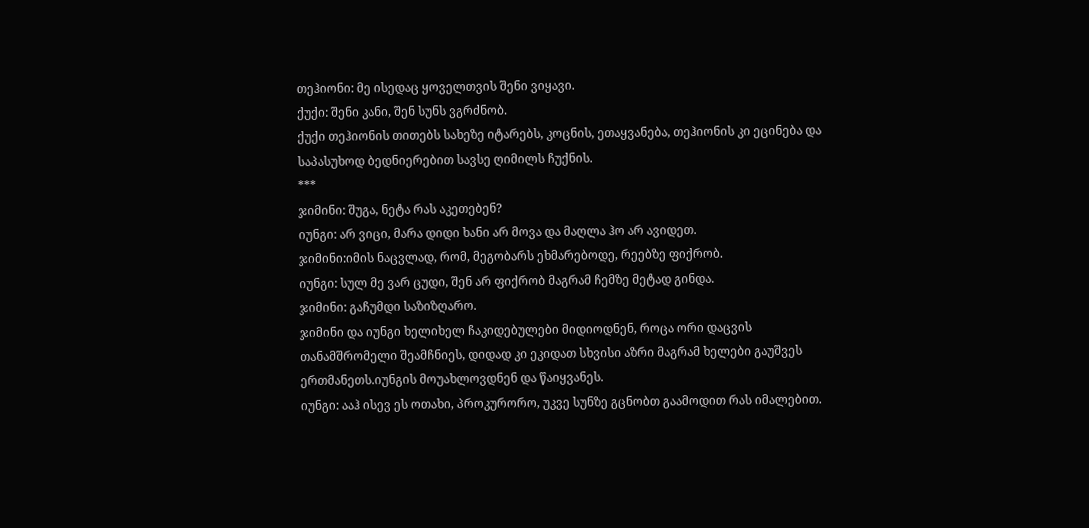თეჰიონი: მე ისედაც ყოველთვის შენი ვიყავი.
ქუქი: შენი კანი, შენ სუნს ვგრძნობ.
ქუქი თეჰიონის თითებს სახეზე იტარებს, კოცნის, ეთაყვანება, თეჰიონის კი ეცინება და საპასუხოდ ბედნიერებით სავსე ღიმილს ჩუქნის.
***
ჯიმინი: შუგა, ნეტა რას აკეთებენ?
იუნგი: არ ვიცი, მარა დიდი ხანი არ მოვა და მაღლა ჰო არ ავიდეთ.
ჯიმინი:იმის ნაცვლად, რომ, მეგობარს ეხმარებოდე, რეებზე ფიქრობ.
იუნგი: სულ მე ვარ ცუდი, შენ არ ფიქრობ მაგრამ ჩემზე მეტად გინდა.
ჯიმინი: გაჩუმდი საზიზღარო.
ჯიმინი და იუნგი ხელიხელ ჩაკიდებულები მიდიოდნენ, როცა ორი დაცვის თანამშრომელი შეამჩნიეს, დიდად კი ეკიდათ სხვისი აზრი მაგრამ ხელები გაუშვეს ერთმანეთს.იუნგის მოუახლოვდნენ და წაიყვანეს.
იუნგი: ააჰ ისევ ეს ოთახი, პროკურორო, უკვე სუნზე გცნობთ გაამოდით რას იმალებით.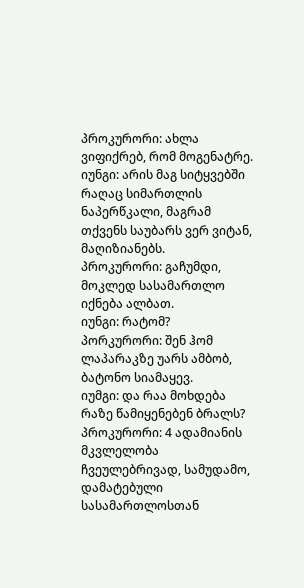პროკურორი: ახლა ვიფიქრებ, რომ მოგენატრე.
იუნგი: არის მაგ სიტყვებში რაღაც სიმართლის ნაპერწკალი, მაგრამ თქვენს საუბარს ვერ ვიტან, მაღიზიანებს.
პროკურორი: გაჩუმდი, მოკლედ სასამართლო იქნება ალბათ.
იუნგი: რატომ?
პორკურორი: შენ ჰომ ლაპარაკზე უარს ამბობ, ბატონო სიამაყევ.
იუმგი: და რაა მოხდება რაზე წამიყენებენ ბრალს?
პროკურორი: 4 ადამიანის მკვლელობა ჩვეულებრივად, სამუდამო, დამატებული სასამართლოსთან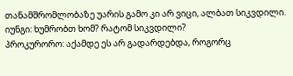თანამშრომლობაზე უარის გამო კი არ ვიცი, ალბათ სიკვდილი.
იუნგი: ხუმრობთ ხომ? რატომ სიკვდილი?
პროკურორო: აქამდე ეს არ გადარდებდა, როგორც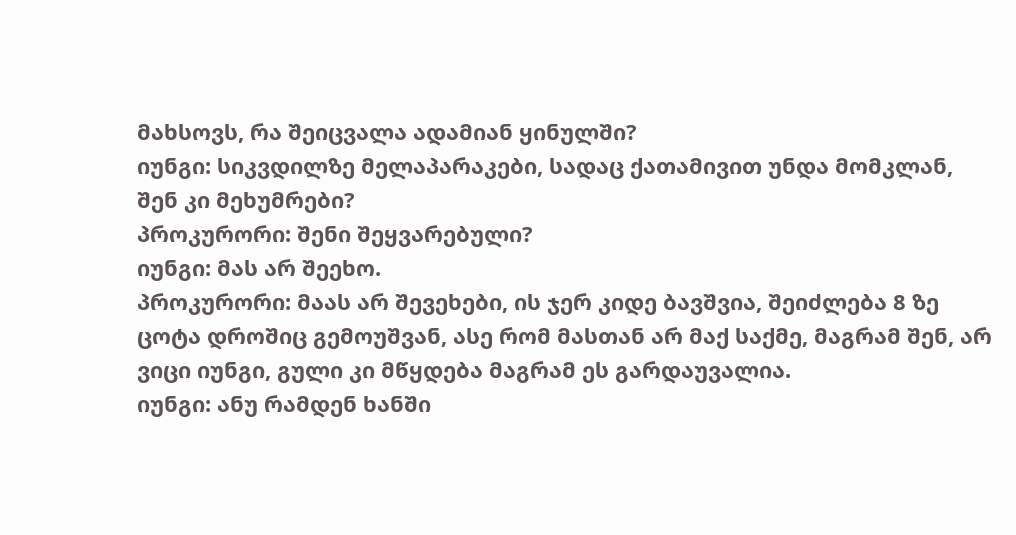მახსოვს, რა შეიცვალა ადამიან ყინულში?
იუნგი: სიკვდილზე მელაპარაკები, სადაც ქათამივით უნდა მომკლან, შენ კი მეხუმრები?
პროკურორი: შენი შეყვარებული?
იუნგი: მას არ შეეხო.
პროკურორი: მაას არ შევეხები, ის ჯერ კიდე ბავშვია, შეიძლება 8 ზე ცოტა დროშიც გემოუშვან, ასე რომ მასთან არ მაქ საქმე, მაგრამ შენ, არ ვიცი იუნგი, გული კი მწყდება მაგრამ ეს გარდაუვალია.
იუნგი: ანუ რამდენ ხანში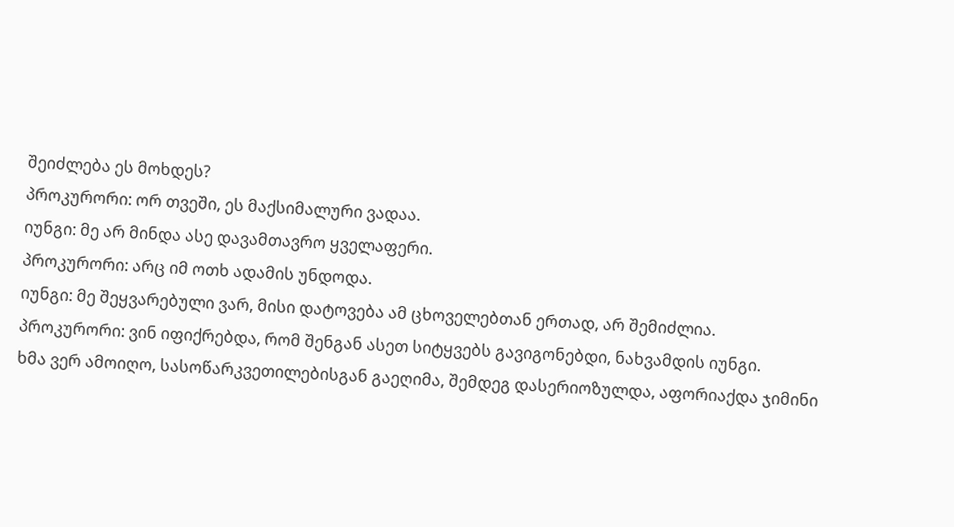შეიძლება ეს მოხდეს?
პროკურორი: ორ თვეში, ეს მაქსიმალური ვადაა.
იუნგი: მე არ მინდა ასე დავამთავრო ყველაფერი.
პროკურორი: არც იმ ოთხ ადამის უნდოდა.
იუნგი: მე შეყვარებული ვარ, მისი დატოვება ამ ცხოველებთან ერთად, არ შემიძლია.
პროკურორი: ვინ იფიქრებდა, რომ შენგან ასეთ სიტყვებს გავიგონებდი, ნახვამდის იუნგი.
ხმა ვერ ამოიღო, სასოწარკვეთილებისგან გაეღიმა, შემდეგ დასერიოზულდა, აფორიაქდა ჯიმინი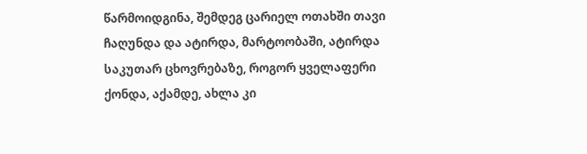წარმოიდგინა, შემდეგ ცარიელ ოთახში თავი ჩაღუნდა და ატირდა, მარტოობაში, ატირდა საკუთარ ცხოვრებაზე, როგორ ყველაფერი ქონდა, აქამდე, ახლა კი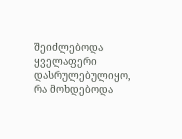შეიძლებოდა ყველაფერი დასრულებულიყო, რა მოხდებოდა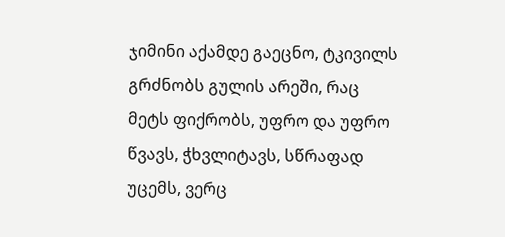ჯიმინი აქამდე გაეცნო, ტკივილს გრძნობს გულის არეში, რაც მეტს ფიქრობს, უფრო და უფრო წვავს, ჭხვლიტავს, სწრაფად უცემს, ვერც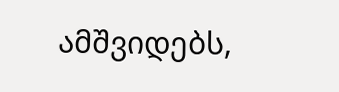ამშვიდებს,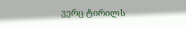ვერც ტირილს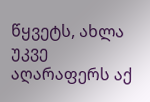წყვეტს, ახლა უკვე აღარაფერს აქ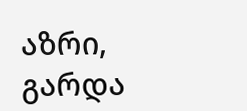აზრი, გარდა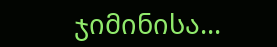ჯიმინისა...